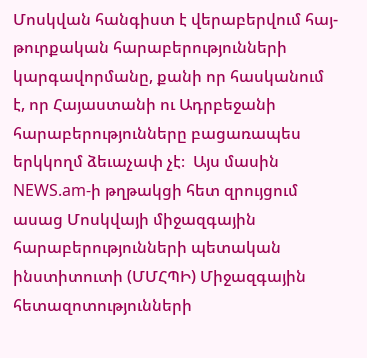Մոսկվան հանգիստ է վերաբերվում հայ-թուրքական հարաբերությունների կարգավորմանը, քանի որ հասկանում է, որ Հայաստանի ու Ադրբեջանի հարաբերությունները բացառապես երկկողմ ձեւաչափ չէ։  Այս մասին NEWS.am-ի թղթակցի հետ զրույցում ասաց Մոսկվայի միջազգային հարաբերությունների պետական ինստիտուտի (ՄՄՀՊԻ) Միջազգային հետազոտությունների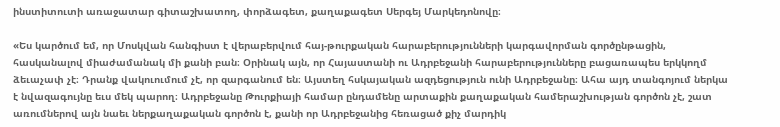ինստիտուտի առաջատար գիտաշխատող, փորձագետ, քաղաքագետ Սերգեյ Մարկեդոնովը։

«Ես կարծում եմ, որ Մոսկվան հանգիստ է վերաբերվում հայ-թուրքական հարաբերությունների կարգավորման գործընթացին, հասկանալով միաժամանակ մի քանի բան։ Օրինակ այն, որ Հայաստանի ու Ադրբեջանի հարաբերությունները բացառապես երկկողմ ձեւաչափ չէ։ Դրանք վակուումում չէ, որ զարգանում են։ Այստեղ հսկայական ազդեցություն ունի Ադրբեջանը։ Ահա այդ տանգոյում ներկա է նվազագույնը եւս մեկ պարող։ Ադրբեջանը Թուրքիայի համար ընդամենը արտաքին քաղաքական համերաշխության գործոն չէ, շատ առումներով այն նաեւ ներքաղաքական գործոն է, քանի որ Ադրբեջանից հեռացած քիչ մարդիկ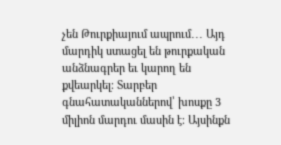չեն Թուրքիայում ապրում․․․ Այդ մարդիկ ստացել են թուրքական անձնագրեր եւ կարող են քվեարկել։ Տարբեր գնահատականներով՝ խոսքը 3 միլիոն մարդու մասին է։ Այսինքն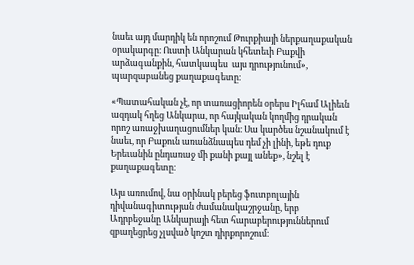նաեւ այդ մարդիկ են որոշում Թուրքիայի ներքաղաքական օրակարգը։ Ուստի Անկարան կհետեւի Բաքվի արձագանքին, հատկապես  այս դրությունում», պարզաբանեց քաղաքագետը։

«Պատահական չէ, որ տառացիորեն օրերս Իլհամ Ալիեւն ազդակ հղեց Անկարա, որ հայկական կողմից դրական որոշ առաջխաղացումներ կան։ Սա կարծես նշանակում է նաեւ, որ Բաքուն առանձնապես դեմ չի լինի, եթե դուք Երեւանին ընդառաջ մի քանի քայլ անեք», նշել է քաղաքագետը։

Այս առումով, նա օրինակ բերեց ֆուտբոլային դիվանագիտության ժամանակաշրջանը, երբ Ադրբեջանը Անկարայի հետ հարաբերություններում զբաղեցրեց չլսված կոշտ դիրքորոշում։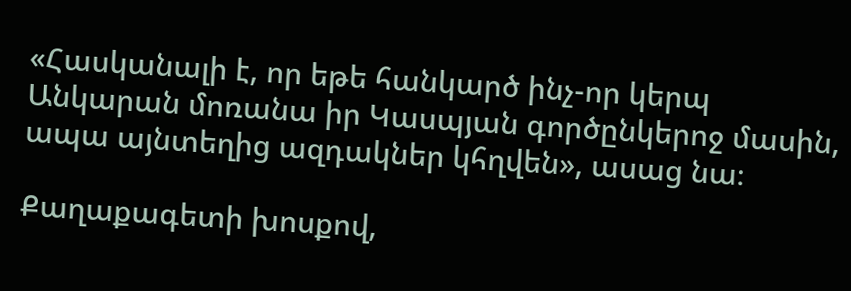«Հասկանալի է, որ եթե հանկարծ ինչ-որ կերպ Անկարան մոռանա իր Կասպյան գործընկերոջ մասին, ապա այնտեղից ազդակներ կհղվեն», ասաց նա։

Քաղաքագետի խոսքով,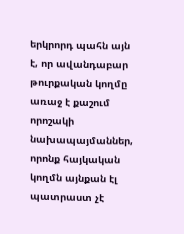երկրորդ պահն այն է, որ ավանդաբար թուրքական կողմը առաջ է քաշում որոշակի նախապայմաններ, որոնք հայկական կողմն այնքան էլ պատրաստ չէ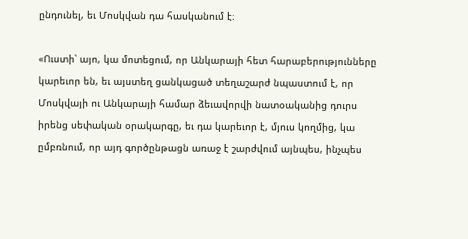ընդունել, եւ Մոսկվան դա հասկանում է։

«Ուստի՝ այո, կա մոտեցում, որ Անկարայի հետ հարաբերությունները կարեւոր են, եւ այստեղ ցանկացած տեղաշարժ նպաստում է, որ Մոսկվայի ու Անկարայի համար ձեւավորվի նատօականից դուրս իրենց սեփական օրակարգը, եւ դա կարեւոր է, մյուս կողմից, կա ըմբռնում, որ այդ գործընթացն առաջ է շարժվում այնպես, ինչպես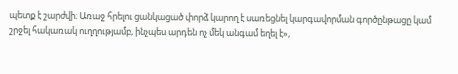պետք է շարժվի։ Առաջ հրելու ցանկացած փորձ կարող է սառեցնել կարգավորման գործընթացը կամ շրջել հակառակ ուղղությամբ, ինչպես արդեն ոչ մեկ անգամ եղել է»,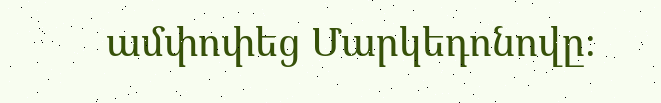ամփոփեց Մարկեդոնովը։